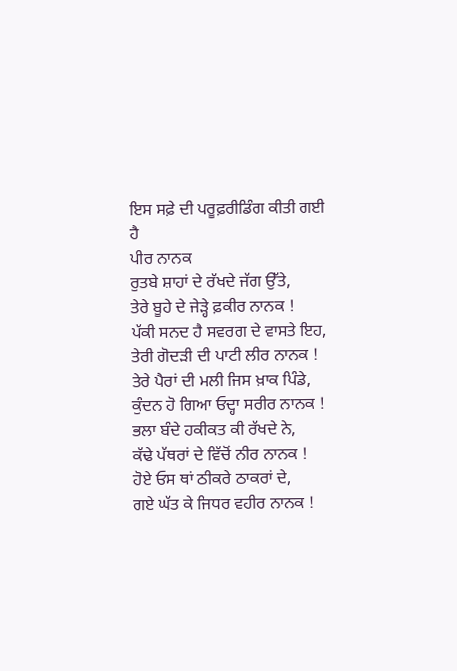ਇਸ ਸਫ਼ੇ ਦੀ ਪਰੂਫ਼ਰੀਡਿੰਗ ਕੀਤੀ ਗਈ ਹੈ
ਪੀਰ ਨਾਨਕ
ਰੁਤਬੇ ਸ਼ਾਹਾਂ ਦੇ ਰੱਖਦੇ ਜੱਗ ਉੱਤੇ,
ਤੇਰੇ ਬੂਹੇ ਦੇ ਜੇੜ੍ਹੇ ਫ਼ਕੀਰ ਨਾਨਕ !
ਪੱਕੀ ਸਨਦ ਹੈ ਸਵਰਗ ਦੇ ਵਾਸਤੇ ਇਹ,
ਤੇਰੀ ਗੋਦੜੀ ਦੀ ਪਾਟੀ ਲੀਰ ਨਾਨਕ !
ਤੇਰੇ ਪੈਰਾਂ ਦੀ ਮਲੀ ਜਿਸ ਖ਼ਾਕ ਪਿੰਡੇ,
ਕੁੰਦਨ ਹੋ ਗਿਆ ਓਦ੍ਹਾ ਸਰੀਰ ਨਾਨਕ !
ਭਲਾ ਬੰਦੇ ਹਕੀਕਤ ਕੀ ਰੱਖਦੇ ਨੇ,
ਕੱਢੇ ਪੱਥਰਾਂ ਦੇ ਵਿੱਚੋਂ ਨੀਰ ਨਾਨਕ !
ਹੋਏ ਓਸ ਥਾਂ ਠੀਕਰੇ ਠਾਕਰਾਂ ਦੇ,
ਗਏ ਘੱਤ ਕੇ ਜਿਧਰ ਵਹੀਰ ਨਾਨਕ !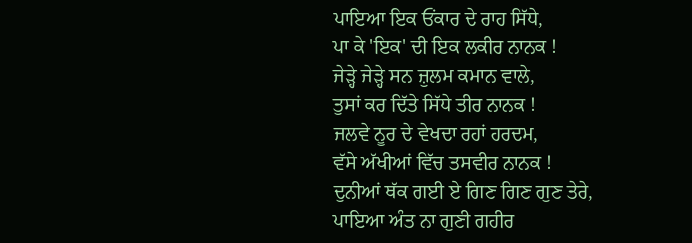ਪਾਇਆ ਇਕ ਓਂਕਾਰ ਦੇ ਰਾਹ ਸਿੱਧੇ,
ਪਾ ਕੇ 'ਇਕ' ਦੀ ਇਕ ਲਕੀਰ ਨਾਨਕ !
ਜੇੜ੍ਹੇ ਜੇੜ੍ਹੇ ਸਨ ਜ਼ੁਲਮ ਕਮਾਨ ਵਾਲੇ,
ਤੁਸਾਂ ਕਰ ਦਿੱਤੇ ਸਿੱਧੇ ਤੀਰ ਨਾਨਕ !
ਜਲਵੇ ਨੂਰ ਦੇ ਵੇਖਦਾ ਰਹਾਂ ਹਰਦਮ,
ਵੱਸੇ ਅੱਖੀਆਂ ਵਿੱਚ ਤਸਵੀਰ ਨਾਨਕ !
ਦੁਨੀਆਂ ਥੱਕ ਗਈ ਏ ਗਿਣ ਗਿਣ ਗੁਣ ਤੇਰੇ,
ਪਾਇਆ ਅੰਤ ਨਾ ਗੁਣੀ ਗਹੀਰ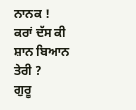ਨਾਨਕ !
ਕਰਾਂ ਦੱਸ ਕੀ ਸ਼ਾਨ ਬਿਆਨ ਤੇਰੀ ?
ਗੁਰੂ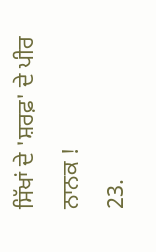ਸਿੱਖਾਂ ਦੇ 'ਸ਼ਰਫ਼' ਦੇ ਪੀਰ ਨਾਨਕ !
23.